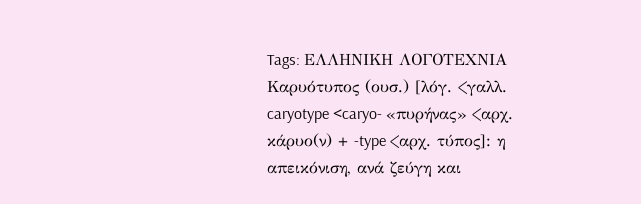Tags: ΕΛΛΗΝΙΚΗ ΛΟΓΟΤΕΧΝΙΑ
Καρυότυπος (ουσ.) [λόγ. <γαλλ. caryotype <caryo- «πυρήνας» <αρχ. κάρυο(ν) + -type <αρχ. τύπος]: η απεικόνιση, ανά ζεύγη και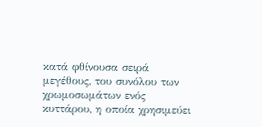κατά φθίνουσα σειρά μεγέθους, του συνόλου των χρωμοσωμάτων ενός κυττάρου, η οποία χρησιμεύει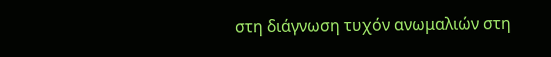στη διάγνωση τυχόν ανωμαλιών στη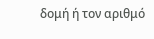δομή ή τον αριθμό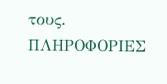τους.
ΠΛΗΡΟΦΟΡΙΕΣ